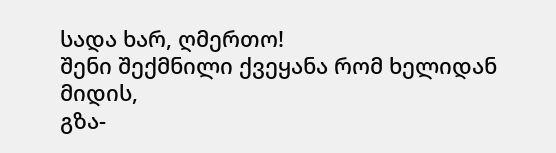სადა ხარ, ღმერთო!
შენი შექმნილი ქვეყანა რომ ხელიდან მიდის,
გზა-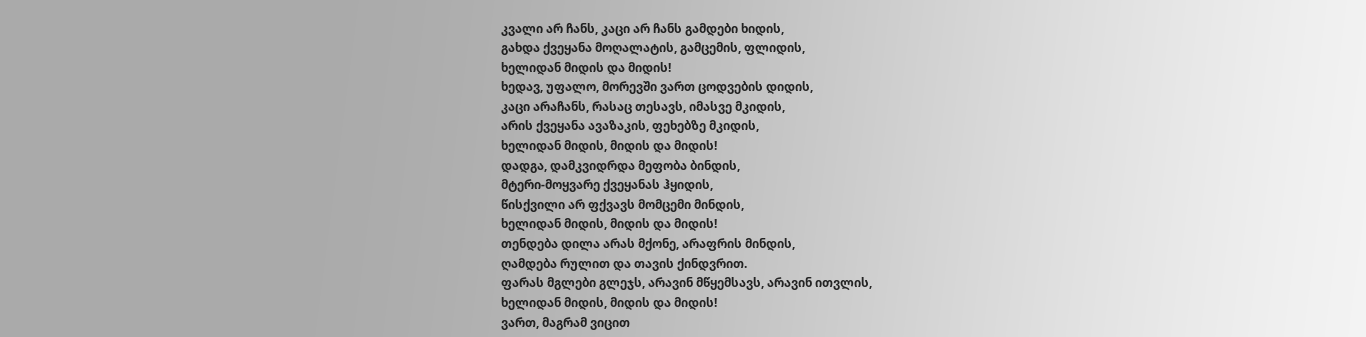კვალი არ ჩანს, კაცი არ ჩანს გამდები ხიდის,
გახდა ქვეყანა მოღალატის, გამცემის, ფლიდის,
ხელიდან მიდის და მიდის!
ხედავ, უფალო, მორევში ვართ ცოდვების დიდის,
კაცი არაჩანს, რასაც თესავს, იმასვე მკიდის,
არის ქვეყანა ავაზაკის, ფეხებზე მკიდის,
ხელიდან მიდის, მიდის და მიდის!
დადგა, დამკვიდრდა მეფობა ბინდის,
მტერი-მოყვარე ქვეყანას ჰყიდის,
წისქვილი არ ფქვავს მომცემი მინდის,
ხელიდან მიდის, მიდის და მიდის!
თენდება დილა არას მქონე, არაფრის მინდის,
ღამდება რულით და თავის ქინდვრით.
ფარას მგლები გლეჯს, არავინ მწყემსავს, არავინ ითვლის,
ხელიდან მიდის, მიდის და მიდის!
ვართ, მაგრამ ვიცით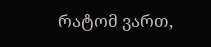რატომ ვართ,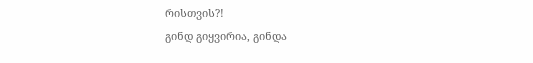რისთვის?!
გინდ გიყვირია, გინდა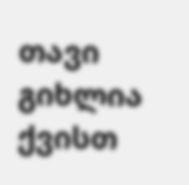თავი გიხლია ქვისთ